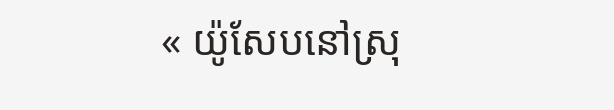« យ៉ូសែបនៅស្រុ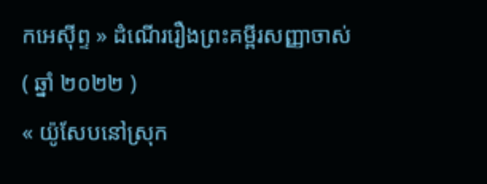កអេស៊ីព្ទ » ដំណើររឿងព្រះគម្ពីរសញ្ញាចាស់ ( ឆ្នាំ ២០២២ )
« យ៉ូសែបនៅស្រុក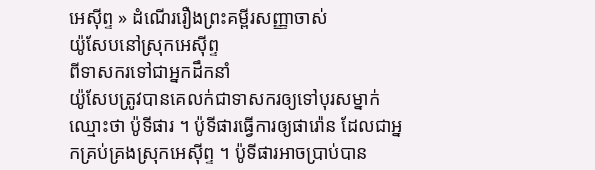អេស៊ីព្ទ » ដំណើររឿងព្រះគម្ពីរសញ្ញាចាស់
យ៉ូសែបនៅស្រុកអេស៊ីព្ទ
ពីទាសករទៅជាអ្នកដឹកនាំ
យ៉ូសែបត្រូវបានគេលក់ជាទាសករឲ្យទៅបុរសម្នាក់ឈ្មោះថា ប៉ូទីផារ ។ ប៉ូទីផារធ្វើការឲ្យផារ៉ោន ដែលជាអ្នកគ្រប់គ្រងស្រុកអេស៊ីព្ទ ។ ប៉ូទីផារអាចប្រាប់បាន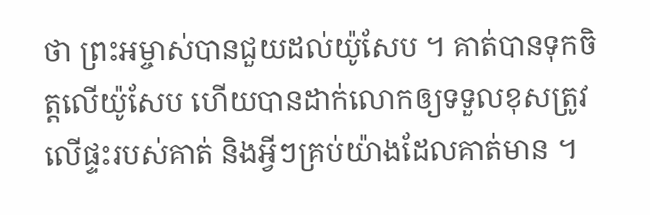ថា ព្រះអម្ចាស់បានជួយដល់យ៉ូសែប ។ គាត់បានទុកចិត្តលើយ៉ូសែប ហើយបានដាក់លោកឲ្យទទួលខុសត្រូវលើផ្ទះរបស់គាត់ និងអ្វីៗគ្រប់យ៉ាងដែលគាត់មាន ។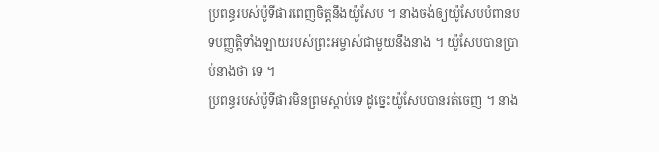ប្រពន្ធរបស់ប៉ូទីផារពេញចិត្តនឹងយ៉ូសែប ។ នាងចង់ឲ្យយ៉ូសែបបំពានបទបញ្ញតិ្តទាំងឡាយរបស់ព្រះអម្ចាស់ជាមួយនឹងនាង ។ យ៉ូសែបបានប្រាប់នាងថា ទេ ។
ប្រពន្ធរបស់ប៉ូទីផារមិនព្រមស្ដាប់ទេ ដូច្នេះយ៉ូសែបបានរត់ចេញ ។ នាង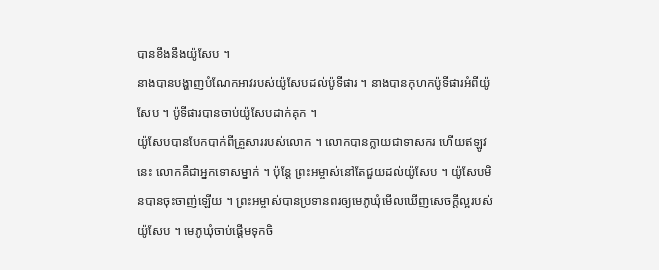បានខឹងនឹងយ៉ូសែប ។
នាងបានបង្ហាញបំណែកអាវរបស់យ៉ូសែបដល់ប៉ូទីផារ ។ នាងបានកុហកប៉ូទីផារអំពីយ៉ូសែប ។ ប៉ូទីផារបានចាប់យ៉ូសែបដាក់គុក ។
យ៉ូសែបបានបែកបាក់ពីគ្រួសាររបស់លោក ។ លោកបានក្លាយជាទាសករ ហើយឥឡូវនេះ លោកគឺជាអ្នកទោសម្នាក់ ។ ប៉ុន្តែ ព្រះអម្ចាស់នៅតែជួយដល់យ៉ូសែប ។ យ៉ូសែបមិនបានចុះចាញ់ឡើយ ។ ព្រះអម្ចាស់បានប្រទានពរឲ្យមេភូឃុំមើលឃើញសេចក្ដីល្អរបស់យ៉ូសែប ។ មេភូឃុំចាប់ផ្ដើមទុកចិ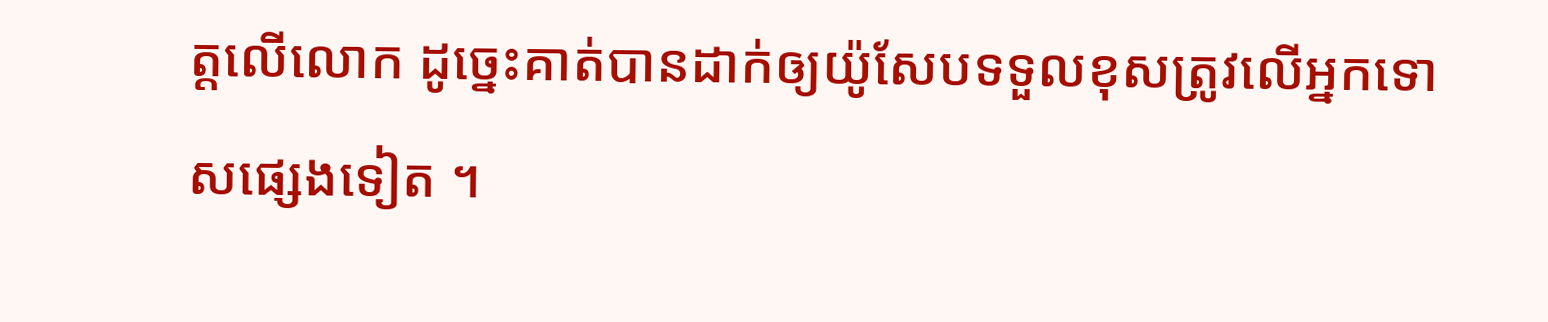ត្តលើលោក ដូច្នេះគាត់បានដាក់ឲ្យយ៉ូសែបទទួលខុសត្រូវលើអ្នកទោសផ្សេងទៀត ។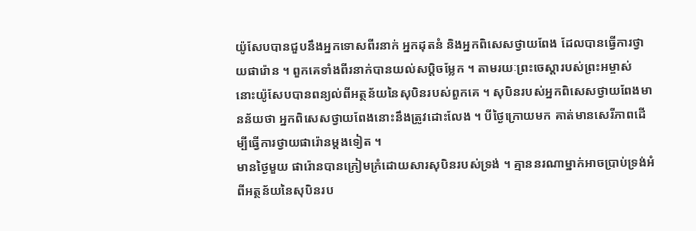យ៉ូសែបបានជួបនឹងអ្នកទោសពីរនាក់ អ្នកដុតនំ និងអ្នកពិសេសថ្វាយពែង ដែលបានធ្វើការថ្វាយផារ៉ោន ។ ពួកគេទាំងពីរនាក់បានយល់សប្ដិចម្លែក ។ តាមរយៈព្រះចេស្ដារបស់ព្រះអម្ចាស់ នោះយ៉ូសែបបានពន្យល់ពីអត្ថន័យនៃសុបិនរបស់ពួកគេ ។ សុបិនរបស់អ្នកពិសេសថ្វាយពែងមានន័យថា អ្នកពិសេសថ្វាយពែងនោះនឹងត្រូវដោះលែង ។ បីថ្ងៃក្រោយមក គាត់មានសេរីភាពដើម្បីធ្វើការថ្វាយផារ៉ោនម្ដងទៀត ។
មានថ្ងៃមួយ ផារ៉ោនបានក្រៀមក្រំដោយសារសុបិនរបស់ទ្រង់ ។ គ្មាននរណាម្នាក់អាចប្រាប់ទ្រង់អំពីអត្ថន័យនៃសុបិនរប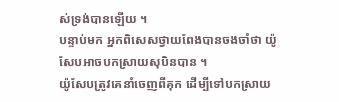ស់ទ្រង់បានឡើយ ។
បន្ទាប់មក អ្នកពិសេសថ្វាយពែងបានចងចាំថា យ៉ូសែបអាចបកស្រាយសុបិនបាន ។
យ៉ូសែបត្រូវគេនាំចេញពីគុក ដើម្បីទៅបកស្រាយ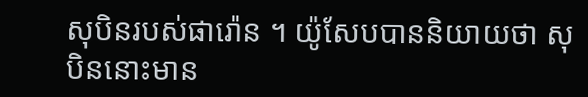សុបិនរបស់ផារ៉ោន ។ យ៉ូសែបបាននិយាយថា សុបិននោះមាន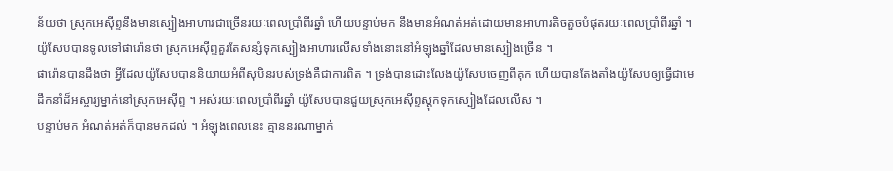ន័យថា ស្រុកអេស៊ីព្ទនឹងមានស្បៀងអាហារជាច្រើនរយៈពេលប្រាំពីរឆ្នាំ ហើយបន្ទាប់មក នឹងមានអំណត់អត់ដោយមានអាហារតិចតួចបំផុតរយៈពេលប្រាំពីរឆ្នាំ ។ យ៉ូសែបបានទូលទៅផារ៉ោនថា ស្រុកអេស៊ីព្ទគួរតែសន្សំទុកស្បៀងអាហារលើសទាំងនោះនៅអំឡុងឆ្នាំដែលមានស្បៀងច្រើន ។
ផារ៉ោនបានដឹងថា អ្វីដែលយ៉ូសែបបាននិយាយអំពីសុបិនរបស់ទ្រង់គឺជាការពិត ។ ទ្រង់បានដោះលែងយ៉ូសែបចេញពីគុក ហើយបានតែងតាំងយ៉ូសែបឲ្យធ្វើជាមេដឹកនាំដ៏អស្ចារ្យម្នាក់នៅស្រុកអេស៊ីព្ទ ។ អស់រយៈពេលប្រាំពីរឆ្នាំ យ៉ូសែបបានជួយស្រុកអេស៊ីព្ទស្ដុកទុកស្បៀងដែលលើស ។
បន្ទាប់មក អំណត់អត់ក៏បានមកដល់ ។ អំឡុងពេលនេះ គ្មាននរណាម្នាក់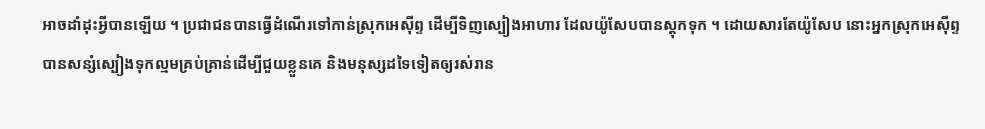អាចដាំដុះអ្វីបានឡើយ ។ ប្រជាជនបានធ្វើដំណើរទៅកាន់ស្រុកអេស៊ីព្ទ ដើម្បីទិញស្បៀងអាហារ ដែលយ៉ូសែបបានស្ដុកទុក ។ ដោយសារតែយ៉ូសែប នោះអ្នកស្រុកអេស៊ីព្ទបានសន្សំស្បៀងទុកល្មមគ្រប់គ្រាន់ដើម្បីជួយខ្លួនគេ និងមនុស្សដទៃទៀតឲ្យរស់រាន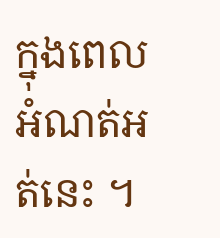ក្នុងពេលអំណត់អត់នេះ ។